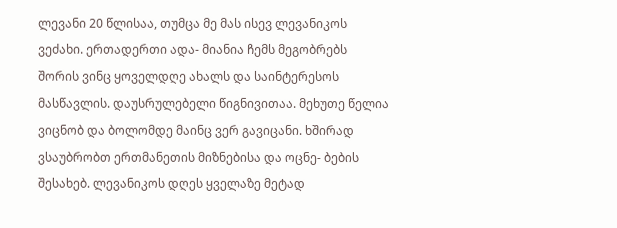ლევანი 20 წლისაა, თუმცა მე მას ისევ ლევანიკოს ვეძახი. ერთადერთი ადა- მიანია ჩემს მეგობრებს შორის ვინც ყოველდღე ახალს და საინტერესოს მასწავლის. დაუსრულებელი წიგნივითაა. მეხუთე წელია ვიცნობ და ბოლომდე მაინც ვერ გავიცანი. ხშირად ვსაუბრობთ ერთმანეთის მიზნებისა და ოცნე- ბების შესახებ. ლევანიკოს დღეს ყველაზე მეტად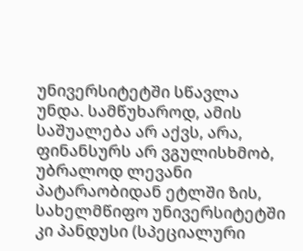უნივერსიტეტში სწავლა უნდა. სამწუხაროდ, ამის საშუალება არ აქვს, არა, ფინანსურს არ ვგულისხმობ, უბრალოდ ლევანი პატარაობიდან ეტლში ზის, სახელმწიფო უნივერსიტეტში კი პანდუსი (სპეციალური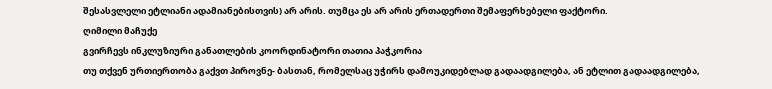შესასვლელი ეტლიანი ადამიანებისთვის) არ არის. თუმცა ეს არ არის ერთადერთი შემაფერხებელი ფაქტორი.
ღიმილი მაჩუქე
გვირჩევს ინკლუზიური განათლების კოორდინატორი თათია პაჭკორია
თუ თქვენ ურთიერთობა გაქვთ პიროვნე- ბასთან, რომელსაც უჭირს დამოუკიდებლად გადაადგილება, ან ეტლით გადაადგილება,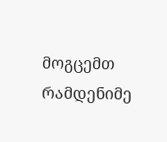მოგცემთ რამდენიმე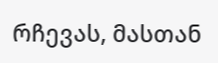რჩევას, მასთან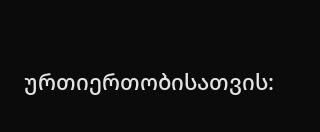ურთიერთობისათვის: